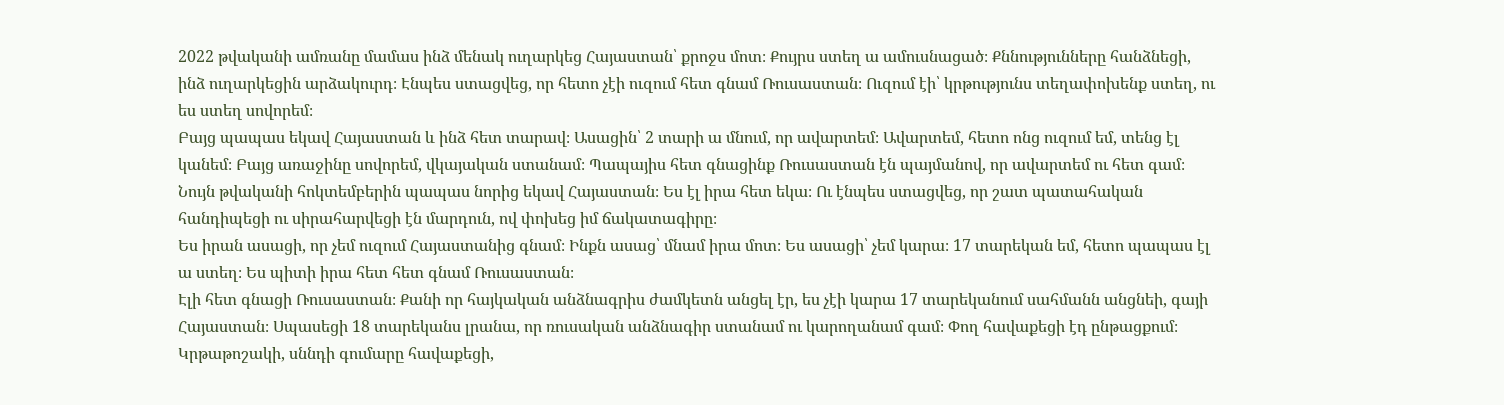2022 թվականի ամռանը մամաս ինձ մենակ ուղարկեց Հայաստան՝ քրոջս մոտ։ Քույրս ստեղ ա ամուսնացած։ Քննությունները հանձնեցի, ինձ ուղարկեցին արձակուրդ։ Էնպես ստացվեց, որ հետո չէի ուզում հետ գնամ Ռուսաստան։ Ուզում էի՝ կրթությունս տեղափոխենք ստեղ, ու ես ստեղ սովորեմ։
Բայց պապաս եկավ Հայաստան և ինձ հետ տարավ։ Ասացին՝ 2 տարի ա մնում, որ ավարտեմ։ Ավարտեմ, հետո ոնց ուզում եմ, տենց էլ կանեմ։ Բայց առաջինը սովորեմ, վկայական ստանամ։ Պապայիս հետ գնացինք Ռուսաստան էն պայմանով, որ ավարտեմ ու հետ գամ։
Նույն թվականի հոկտեմբերին պապաս նորից եկավ Հայաստան։ Ես էլ իրա հետ եկա։ Ու էնպես ստացվեց, որ շատ պատահական հանդիպեցի ու սիրահարվեցի էն մարդուն, ով փոխեց իմ ճակատագիրը։
Ես իրան ասացի, որ չեմ ուզում Հայաստանից գնամ։ Ինքն ասաց՝ մնամ իրա մոտ։ Ես ասացի՝ չեմ կարա։ 17 տարեկան եմ, հետո պապաս էլ ա ստեղ։ Ես պիտի իրա հետ հետ գնամ Ռուսաստան։
Էլի հետ գնացի Ռուսաստան։ Քանի որ հայկական անձնագրիս ժամկետն անցել էր, ես չէի կարա 17 տարեկանում սահմանն անցնեի, գայի Հայաստան։ Սպասեցի 18 տարեկանս լրանա, որ ռուսական անձնագիր ստանամ ու կարողանամ գամ։ Փող հավաքեցի էդ ընթացքում։ Կրթաթոշակի, սննդի գումարը հավաքեցի,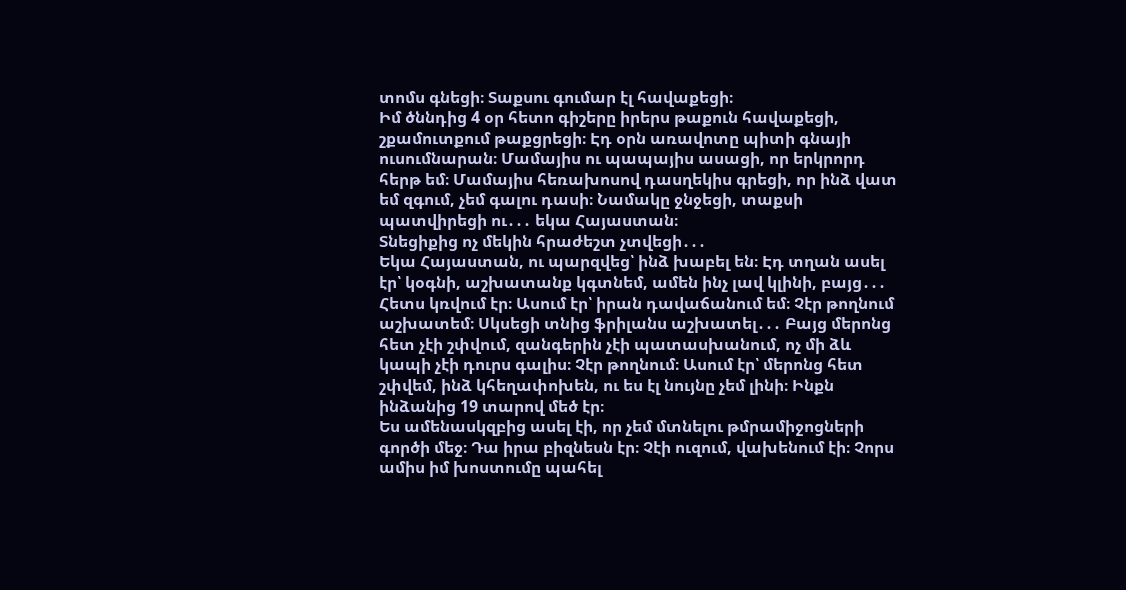տոմս գնեցի։ Տաքսու գումար էլ հավաքեցի։
Իմ ծննդից 4 օր հետո գիշերը իրերս թաքուն հավաքեցի, շքամուտքում թաքցրեցի։ Էդ օրն առավոտը պիտի գնայի ուսումնարան։ Մամայիս ու պապայիս ասացի, որ երկրորդ հերթ եմ։ Մամայիս հեռախոսով դասղեկիս գրեցի, որ ինձ վատ եմ զգում, չեմ գալու դասի։ Նամակը ջնջեցի, տաքսի պատվիրեցի ու․․․ եկա Հայաստան։
Տնեցիքից ոչ մեկին հրաժեշտ չտվեցի․․․
Եկա Հայաստան, ու պարզվեց՝ ինձ խաբել են։ Էդ տղան ասել էր՝ կօգնի, աշխատանք կգտնեմ, ամեն ինչ լավ կլինի, բայց․․․ Հետս կռվում էր։ Ասում էր՝ իրան դավաճանում եմ։ Չէր թողնում աշխատեմ։ Սկսեցի տնից ֆրիլանս աշխատել․․․ Բայց մերոնց հետ չէի շփվում, զանգերին չէի պատասխանում, ոչ մի ձև կապի չէի դուրս գալիս։ Չէր թողնում։ Ասում էր՝ մերոնց հետ շփվեմ, ինձ կհեղափոխեն, ու ես էլ նույնը չեմ լինի։ Ինքն ինձանից 19 տարով մեծ էր։
Ես ամենասկզբից ասել էի, որ չեմ մտնելու թմրամիջոցների գործի մեջ։ Դա իրա բիզնեսն էր։ Չէի ուզում, վախենում էի։ Չորս ամիս իմ խոստումը պահել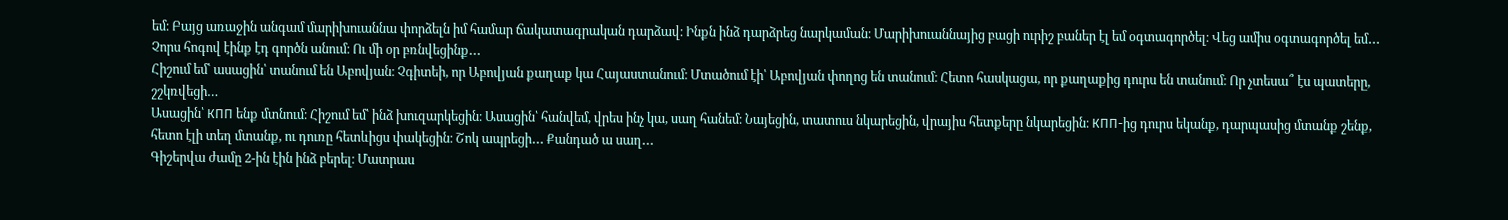եմ։ Բայց առաջին անգամ մարիխուաննա փորձելն իմ համար ճակատագրական դարձավ։ Ինքն ինձ դարձրեց նարկաման։ Մարիխուաննայից բացի ուրիշ բաներ էլ եմ օգտագործել։ Վեց ամիս օգտագործել եմ․․․ Չորս հոգով էինք էդ գործն անում։ Ու մի օր բռնվեցինք․․․
Հիշում եմ՝ ասացին՝ տանում են Աբովյան։ Չգիտեի, որ Աբովյան քաղաք կա Հայաստանում։ Մտածում էի՝ Աբովյան փողոց են տանում։ Հետո հասկացա, որ քաղաքից դուրս են տանում։ Որ չտեսա՞ էս պատերը, շշկռվեցի…
Ասացին՝ КПП ենք մտնում։ Հիշում եմ՝ ինձ խուզարկեցին։ Ասացին՝ հանվեմ, վրես ինչ կա, սաղ հանեմ։ Նայեցին, տատուս նկարեցին, վրայիս հետքերը նկարեցին։ КПП-ից դուրս եկանք, դարպասից մտանք շենք, հետո էլի տեղ մտանք, ու դուռը հետևիցս փակեցին։ Շոկ ապրեցի․․․ Քանդած ա սաղ․․․
Գիշերվա ժամը 2-ին էին ինձ բերել։ Մատրաս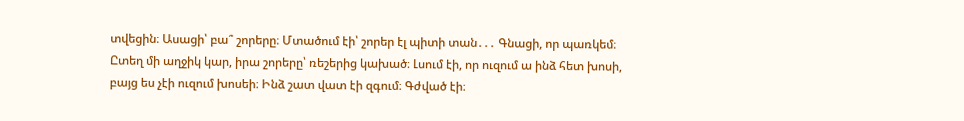տվեցին։ Ասացի՝ բա՞ շորերը։ Մտածում էի՝ շորեր էլ պիտի տան․․․ Գնացի, որ պառկեմ։ Ըտեղ մի աղջիկ կար, իրա շորերը՝ ռեշերից կախած։ Լսում էի, որ ուզում ա ինձ հետ խոսի, բայց ես չէի ուզում խոսեի։ Ինձ շատ վատ էի զգում։ Գժված էի։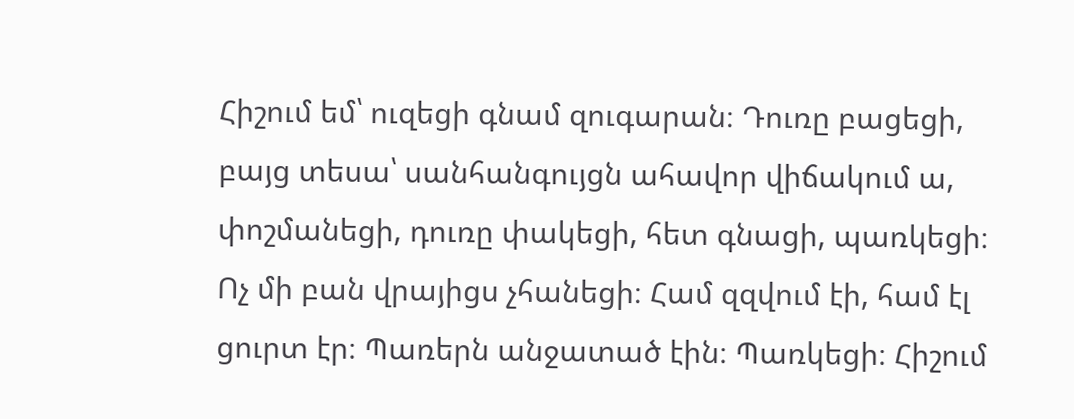Հիշում եմ՝ ուզեցի գնամ զուգարան։ Դուռը բացեցի, բայց տեսա՝ սանհանգույցն ահավոր վիճակում ա, փոշմանեցի, դուռը փակեցի, հետ գնացի, պառկեցի։ Ոչ մի բան վրայիցս չհանեցի։ Համ զզվում էի, համ էլ ցուրտ էր։ Պառերն անջատած էին։ Պառկեցի։ Հիշում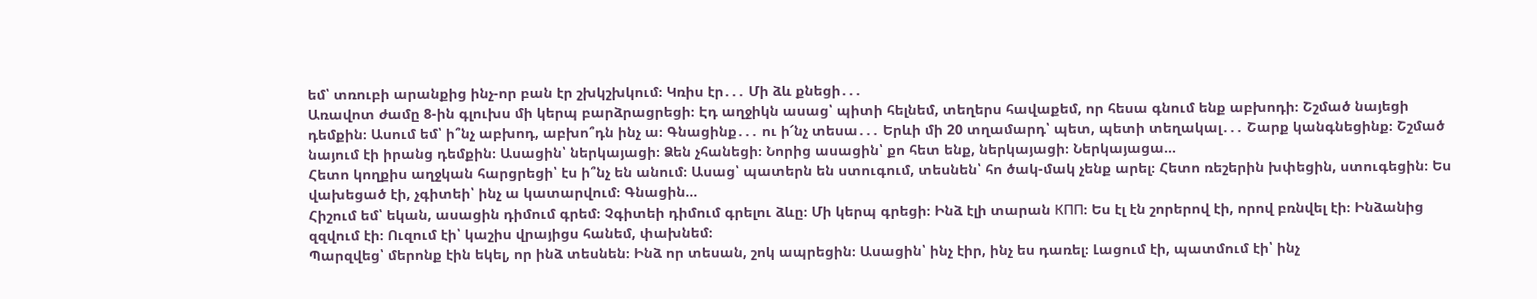եմ՝ տռուբի արանքից ինչ-որ բան էր շխկշխկում։ Կռիս էր․․․ Մի ձև քնեցի․․․
Առավոտ ժամը 8-ին գլուխս մի կերպ բարձրացրեցի։ Էդ աղջիկն ասաց՝ պիտի հելնեմ, տեղերս հավաքեմ, որ հեսա գնում ենք աբխոդի։ Շշմած նայեցի դեմքին։ Ասում եմ՝ ի՞նչ աբխոդ, աբխո՞դն ինչ ա։ Գնացինք․․․ ու ի՜նչ տեսա․․․ Երևի մի 20 տղամարդ՝ պետ, պետի տեղակալ․․․ Շարք կանգնեցինք։ Շշմած նայում էի իրանց դեմքին։ Ասացին՝ ներկայացի։ Ձեն չհանեցի։ Նորից ասացին՝ քո հետ ենք, ներկայացի։ Ներկայացա…
Հետո կողքիս աղջկան հարցրեցի՝ էս ի՞նչ են անում։ Ասաց՝ պատերն են ստուգում, տեսնեն՝ հո ծակ-մակ չենք արել։ Հետո ռեշերին խփեցին, ստուգեցին։ Ես վախեցած էի, չգիտեի՝ ինչ ա կատարվում։ Գնացին…
Հիշում եմ՝ եկան, ասացին դիմում գրեմ։ Չգիտեի դիմում գրելու ձևը։ Մի կերպ գրեցի։ Ինձ էլի տարան КПП։ Ես էլ էն շորերով էի, որով բռնվել էի։ Ինձանից զզվում էի։ Ուզում էի՝ կաշիս վրայիցս հանեմ, փախնեմ։
Պարզվեց՝ մերոնք էին եկել, որ ինձ տեսնեն։ Ինձ որ տեսան, շոկ ապրեցին։ Ասացին՝ ինչ էիր, ինչ ես դառել։ Լացում էի, պատմում էի՝ ինչ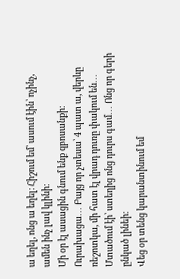ա եղել, ոնց ա եղել։ Հիշում եմ՝ ասում էին՝ ոչինչ, ամեն ինչ լավ կլինի։
Մի օր էլ ասացին գնում ենք զբոսանքի։ Ուրախացա․․․ Բայց որ չտեսա՝ 4 պատ ա, վերևը ռեշոտկա, մի հատ էլ վրադ դուռը փակում են․․․ Մտածում էի՝ ստեղից ոնց դուրս գամ․․․ Ոնց որ գերի ընկած լինեի։
Վեց օր տենց կարանտինում եմ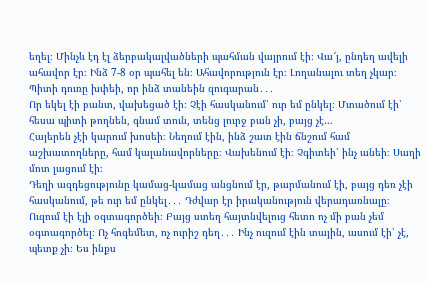եղել։ Մինչև էդ էլ ձերբակալվածների պահման վայրում էի։ Վա՜յ, ընդեղ ավելի ահավոր էր։ Ինձ 7-8 օր պահել են։ Ահավորություն էր։ Լողանալու տեղ չկար։ Պիտի դուռը խփեի, որ ինձ տանեին զուգարան․․․
Որ եկել էի բանտ, վախեցած էի։ Չէի հասկանում՝ ուր եմ ընկել։ Մտածում էի՝ հեսա պիտի թողնեն, գնամ տուն, տենց լուրջ բան չի, բայց չէ…
Հայերեն չէի կարում խոսեի։ Նեղում էին, ինձ շատ էին ճնշում համ աշխատողները, համ կալանավորները։ Վախենում էի։ Չգիտեի՝ ինչ անեի։ Սաղի մոտ լացում էի։
Դեղի ազդեցությունը կամաց-կամաց անցնում էր, թարմանում էի, բայց դեռ չէի հասկանում, թե ուր եմ ընկել․․․ Դժվար էր իրականություն վերադառնալը։ Ուզում էի էլի օգտագործեի։ Բայց ստեղ հայտնվելուց հետո ոչ մի բան չեմ օգտագործել։ Ոչ հոգեմետ, ոչ ուրիշ դեղ․․․ Ինչ ուզում էին տային, ասում էի՝ չէ, պետք չի։ Ես ինքս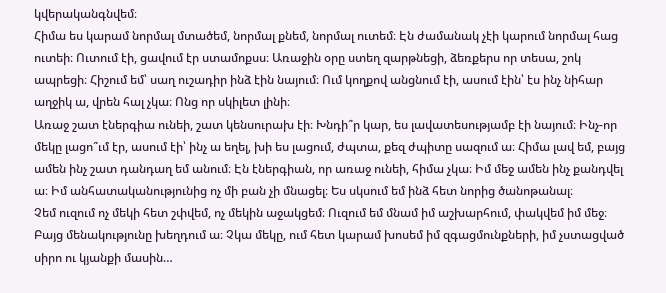կվերականգնվեմ։
Հիմա ես կարամ նորմալ մտածեմ, նորմալ քնեմ, նորմալ ուտեմ։ Էն ժամանակ չէի կարում նորմալ հաց ուտեի։ Ուտում էի, ցավում էր ստամոքսս։ Առաջին օրը ստեղ զարթնեցի, ձեռքերս որ տեսա, շոկ ապրեցի։ Հիշում եմ՝ սաղ ուշադիր ինձ էին նայում։ Ում կողքով անցնում էի, ասում էին՝ էս ինչ նիհար աղջիկ ա, վրեն հալ չկա։ Ոնց որ սկիլետ լինի։
Առաջ շատ էներգիա ունեի, շատ կենսուրախ էի։ Խնդի՞ր կար, ես լավատեսությամբ էի նայում։ Ինչ-որ մեկը լացո՞ւմ էր, ասում էի՝ ինչ ա եղել, խի ես լացում, ժպտա, քեզ ժպիտը սազում ա։ Հիմա լավ եմ, բայց ամեն ինչ շատ դանդաղ եմ անում։ Էն էներգիան, որ առաջ ունեի, հիմա չկա։ Իմ մեջ ամեն ինչ քանդվել ա։ Իմ անհատականությունից ոչ մի բան չի մնացել։ Ես սկսում եմ ինձ հետ նորից ծանոթանալ։
Չեմ ուզում ոչ մեկի հետ շփվեմ, ոչ մեկին աջակցեմ։ Ուզում եմ մնամ իմ աշխարհում, փակվեմ իմ մեջ։ Բայց մենակությունը խեղդում ա։ Չկա մեկը, ում հետ կարամ խոսեմ իմ զգացմունքների, իմ չստացված սիրո ու կյանքի մասին…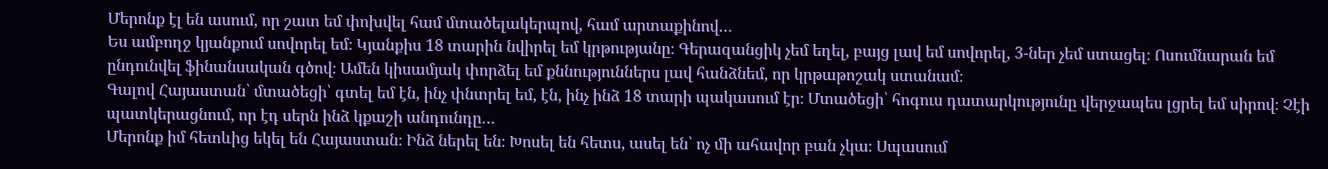Մերոնք էլ են ասում, որ շատ եմ փոխվել համ մտածելակերպով, համ արտաքինով…
Ես ամբողջ կյանքում սովորել եմ։ Կյանքիս 18 տարին նվիրել եմ կրթությանը։ Գերազանցիկ չեմ եղել, բայց լավ եմ սովորել, 3-ներ չեմ ստացել։ Ոսումնարան եմ ընդունվել ֆինանսական գծով։ Ամեն կիսամյակ փորձել եմ քննություններս լավ հանձնեմ, որ կրթաթոշակ ստանամ։
Գալով Հայաստան՝ մտածեցի՝ գտել եմ էն, ինչ փնտրել եմ, էն, ինչ ինձ 18 տարի պակասում էր։ Մտածեցի՝ հոգուս դատարկությունը վերջապես լցրել եմ սիրով։ Չէի պատկերացնում, որ էդ սերն ինձ կքաշի անդունդը…
Մերոնք իմ հետևից եկել են Հայաստան։ Ինձ ներել են։ Խոսել են հետս, ասել են՝ ոչ մի ահավոր բան չկա։ Սպասում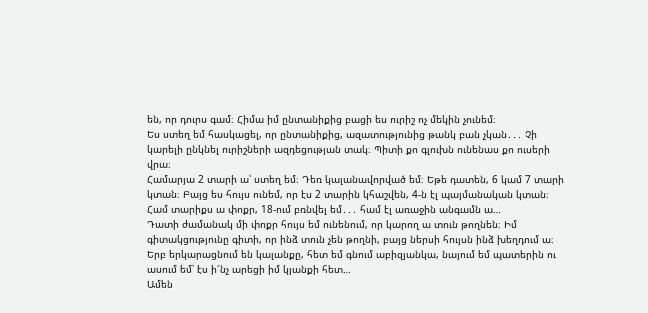են, որ դուրս գամ։ Հիմա իմ ընտանիքից բացի ես ուրիշ ոչ մեկին չունեմ։
Ես ստեղ եմ հասկացել, որ ընտանիքից, ազատությունից թանկ բան չկան․․․ Չի կարելի ընկնել ուրիշների ազդեցության տակ։ Պիտի քո գլուխն ունենաս քո ուսերի վրա։
Համարյա 2 տարի ա՝ ստեղ եմ։ Դեռ կալանավորված եմ։ Եթե դատեն, 6 կամ 7 տարի կտան։ Բայց ես հույս ունեմ, որ էս 2 տարին կհաշվեն, 4-ն էլ պայմանական կտան։ Համ տարիքս ա փոքր, 18-ում բռնվել եմ․․․ համ էլ առաջին անգամն ա…
Դատի ժամանակ մի փոքր հույս եմ ունենում, որ կարող ա տուն թողնեն։ Իմ գիտակցությունը գիտի, որ ինձ տուն չեն թողնի, բայց ներսի հույսն ինձ խեղդում ա։ Երբ երկարացնում են կալանքը, հետ եմ գնում աբիզյանկա, նայում եմ պատերին ու ասում եմ՝ էս ի՜նչ արեցի իմ կյանքի հետ…
Ամեն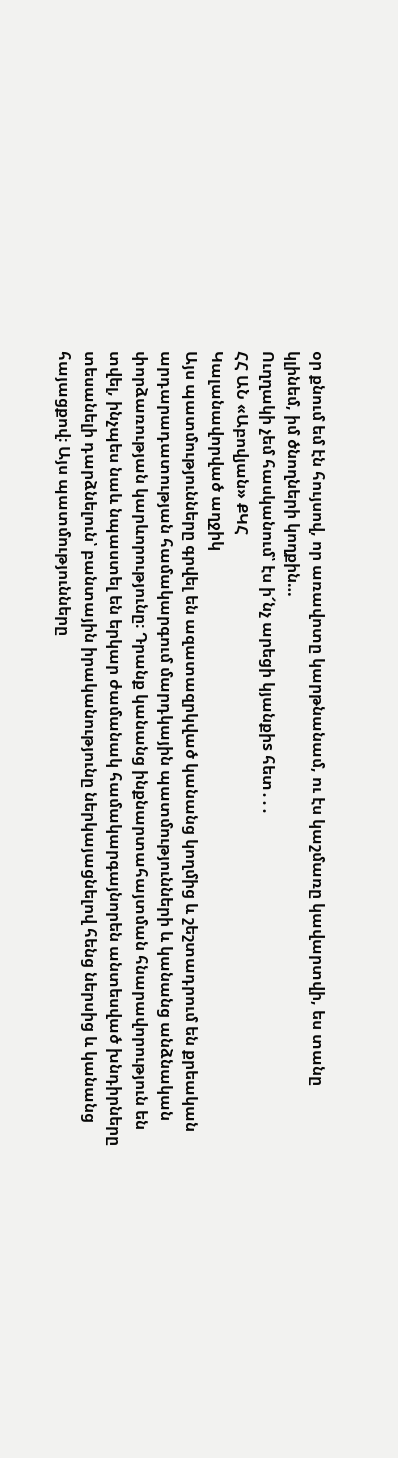օր քնում եմ էն հույսով, որ առավոտը կարթնանամ, ու էս կաշմառը կավարտվի, ես տանը կլինեմ, իմ ծնողների կողքին…
Ուղղակի չեմ հասկանում՝ էս ի՜նչ արեցի կյանքիs հետ․․․
ՀՀ ԱՆ «Աբովյան» ՔԿՀ
Կալանավորված աղջիկ
Այս պատմությունները գրվել են ազատազրկված կանանց կողմից և շեշտադրում են քրեական արդարադատության համակարգում մարդկային պատմությունների և կանանց անձնական փորձառության կարևորությունը։ Դրանք կանանց ինքնարտահայտման հնարավորություն են տվել, ինչպես նաև նպաստել են երկար ժամանակ համակարգայնորեն անտեսված խնդիրները տեսանելի դարձնելուն՝ բանտային իրականությունը ներկայացնելով հենց ներսից և կանանց հայացքով։ Այս պատմությունները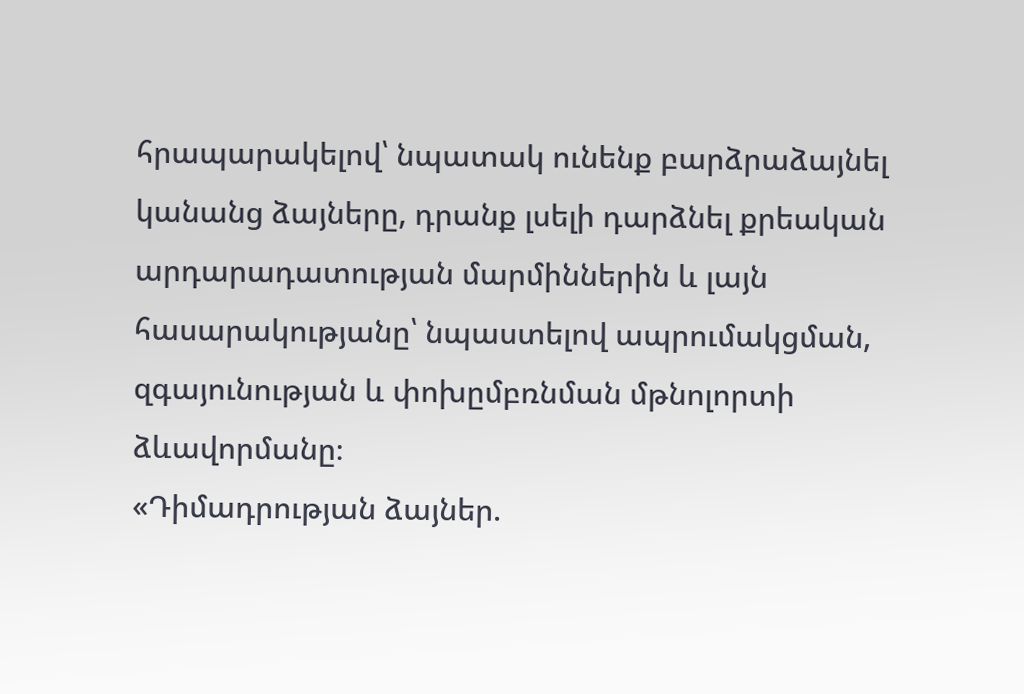հրապարակելով՝ նպատակ ունենք բարձրաձայնել կանանց ձայները, դրանք լսելի դարձնել քրեական արդարադատության մարմիններին և լայն հասարակությանը՝ նպաստելով ապրումակցման, զգայունության և փոխըմբռնման մթնոլորտի ձևավորմանը։
«Դիմադրության ձայներ.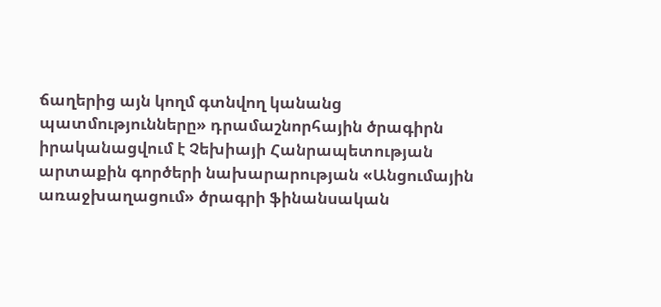ճաղերից այն կողմ գտնվող կանանց պատմությունները» դրամաշնորհային ծրագիրն իրականացվում է Չեխիայի Հանրապետության արտաքին գործերի նախարարության «Անցումային առաջխաղացում» ծրագրի ֆինանսական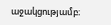աջակցությամբ։